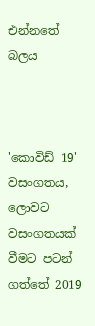එන්නතේ බලය



'කොවිඩ් 19' වසංගතය, ලොවට වසංගතයක් වීමට පටන් ගත්තේ 2019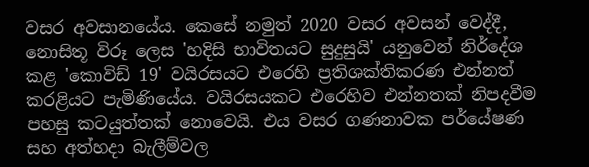වසර අවසානයේය. කෙසේ නමුත් 2020 වසර අවසන් වෙද්දී, නොසිතූ විරූ ලෙස 'හදිසි භාවිතයට සුදුසුයි' යනුවෙන් නිර්දේශ කළ 'කොවිඩ් 19' වයිරසයට එරෙහි ප්‍රතිශක්තිකරණ එන්නත් කරළියට පැමිණියේය. වයිරසයකට එරෙහිව එන්නතක් නිපදවීම පහසු කටයුත්තක් නොවෙයි. එය වසර ගණනාවක පර්යේෂණ සහ අත්හදා බැලීම්වල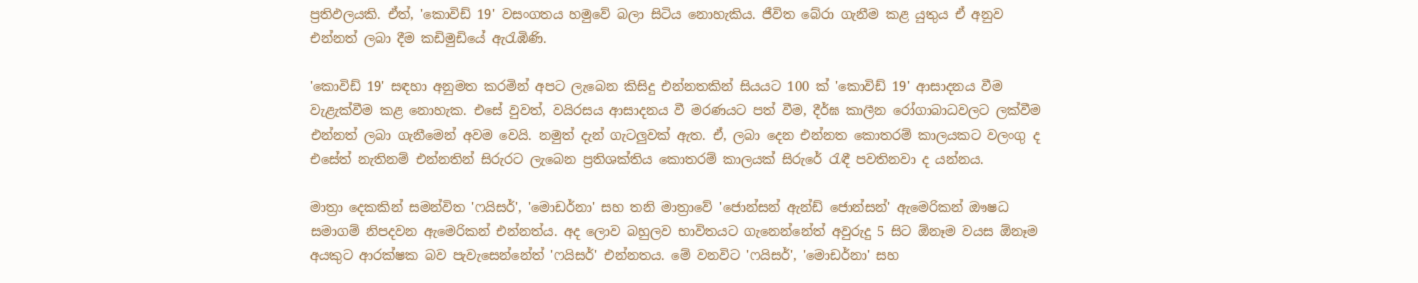ප්‍රතිඵලයකි. ඒත්, 'කොවිඩ් 19' වසංගතය හමුවේ බලා සිටිය නොහැකිය. ජීවිත බේරා ගැනීම කළ යුතුය ඒ අනුව එන්නත් ලබා දීම කඩිමුඩියේ ඇරැඹිණි.

'කොවිඩ් 19' සඳහා අනුමත කරමින් අපට ලැබෙන කිසිදු එන්නතකින් සියයට 100 ක් 'කොවිඩ් 19' ආසාදනය වීම වැළැක්වීම කළ නොහැක. එසේ වුවත්, වයිරසය ආසාදනය වී මරණයට පත් වීම, දීර්ඝ කාලීන රෝගාබාධවලට ලක්වීම එන්නත් ලබා ගැනීමෙන් අවම වෙයි. නමුත් දැන් ගැටලුවක් ඇත. ඒ, ලබා දෙන එන්නත කොතරම් කාලයකට වලංගු ද එසේත් නැතිනම් එන්නතින් සිරුරට ලැබෙන ප්‍රතිශක්තිය කොතරම් කාලයක් සිරුරේ රැඳී පවතිනවා ද යන්නය.

මාත්‍රා දෙකකින් සමන්විත 'ෆයිසර්', 'මොඩර්නා' සහ තනි මාත්‍රාවේ 'ජොන්සන් ඇන්ඩ් ජොන්සන්' ඇමෙරිකන් ඖෂධ සමාගම් නිපදවන ඇමෙරිකන් එන්නත්ය. අද ලොව බහුලව භාවිතයට ගැනෙන්නේත් අවුරුදු 5 සිට ඕනෑම වයස ඕනෑම අයකුට ආරක්ෂක බව පැවැසෙන්නේත් 'ෆයිසර්' එන්නතය. මේ වනවිට 'ෆයිසර්', 'මොඩර්නා' සහ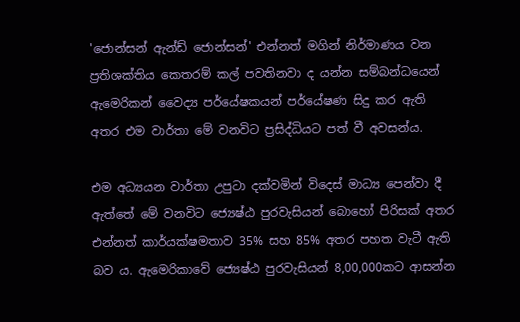'ජොන්සන් ඇන්ඩ් ජොන්සන්' එන්නත් මගින් නිර්මාණය වන ප්‍රතිශක්තිය කෙතරම් කල් පවතිනවා ද යන්න සම්බන්ධයෙන් ඇමෙරිකන් වෛද්‍ය පර්යේෂකයන් පර්යේෂණ සිදු කර ඇති අතර එම වාර්තා මේ වනවිට ප්‍රසිද්ධියට පත් වී අවසන්ය.

එම අධ්‍යයන වාර්තා උපුටා දක්වමින් විදෙස් මාධ්‍ය පෙන්වා දී ඇත්තේ මේ වනවිට ජ්‍යෙෂ්ඨ පුරවැසියන් බොහෝ පිරිසක් අතර එන්නත් කාර්යක්ෂමතාව 35% සහ 85% අතර පහත වැටී ඇති බව ය. ඇමෙරිකාවේ ජ්‍යෙෂ්ඨ පුරවැසියන් 8,00,000කට ආසන්න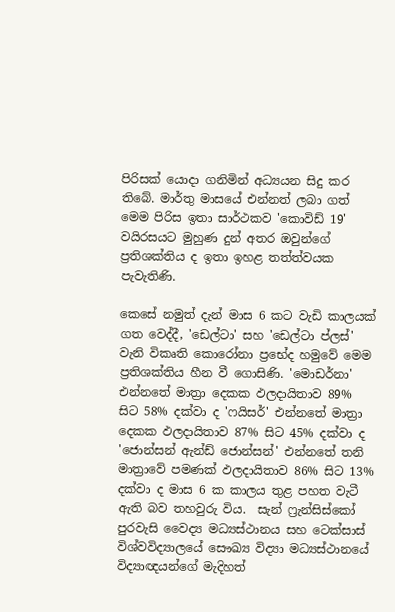පිරිසක් යොදා ගනිමින් අධ්‍යයන සිදු කර තිබේ. මාර්තු මාසයේ එන්නත් ලබා ගත් මෙම පිරිස ඉතා සාර්ථකව 'කොවිඩ් 19' වයිරසයට මුහුණ දුන් අතර ඔවුන්ගේ ප්‍රතිශක්තිය ද ඉතා ඉහළ තත්ත්වයක පැවැතිණි.

කෙසේ නමුත් දැන් මාස 6 කට වැඩි කාලයක් ගත වෙද්දී, 'ඩෙල්ටා' සහ 'ඩෙල්ටා ප්ලස්' වැනි විකෘති කොරෝනා ප්‍රභේද හමුවේ මෙම ප්‍රතිශක්තිය හීන වී ගොසිණි. 'මොඩර්නා' එන්නතේ මාත්‍රා දෙකක ඵලදායිතාව 89% සිට 58% දක්වා ද 'ෆයිසර්' එන්නතේ මාත්‍රා දෙකක ඵලදායිතාව 87% සිට 45% දක්වා ද 'ජොන්සන් ඇන්ඩ් ජොන්සන්' එන්නතේ තනි මාත්‍රාවේ පමණක් ඵලදායිතාව 86% සිට 13% දක්වා ද මාස 6 ක කාලය තුළ පහත වැටී ඇති බව තහවුරු විය.  සැන් ෆ්‍රැන්සිස්කෝ පුරවැසි වෛද්‍ය මධ්‍යස්ථානය සහ ටෙක්සාස් විශ්වවිද්‍යාලයේ සෞඛ්‍ය විද්‍යා මධ්‍යස්ථානයේ විද්‍යාඥයන්ගේ මැදිහත්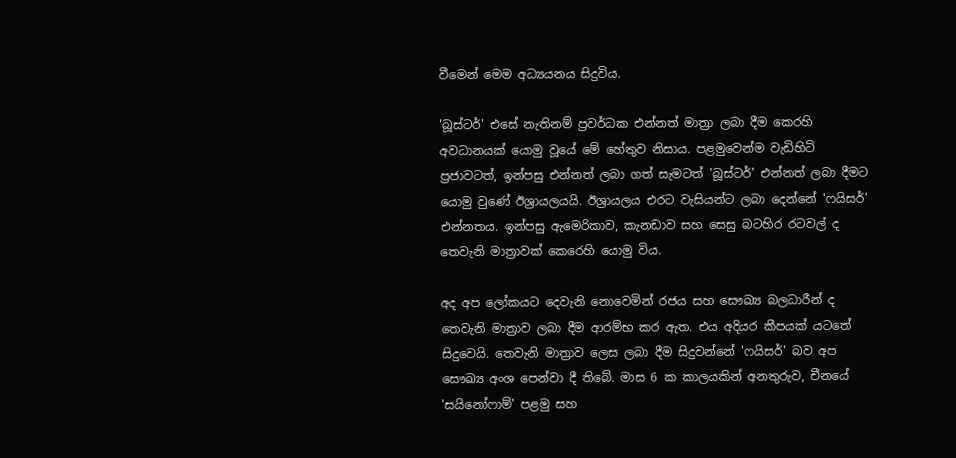වීමෙන් මෙම අධ්‍යයනය සිදුවිය.

'බූස්ටර්' එසේ නැතිනම් ප්‍රවර්ධක එන්නත් මාත්‍රා ලබා දීම කෙරහි අවධානයක් යොමු වූයේ මේ හේතුව නිසාය. පළමුවෙන්ම වැඩිහිටි ප්‍රජාවටත්, ඉන්පසු එන්නත් ලබා ගත් සැමටත් 'බූස්ටර්' එන්නත් ලබා දීමට යොමු වු‍ණේ ඊශ්‍රායලයයි. ඊශ්‍රායලය එරට වැසියන්ට ලබා දෙන්නේ 'ෆයිසර්' එන්නතය. ඉන්පසු ඇමෙරිකාව, කැනඩාව සහ සෙසු බටහිර රටවල් ද තෙවැනි මාත්‍රාවක් කෙරෙහි යොමු විය.

අද අප ලෝකයට දෙවැනි නොවෙමින් රජය සහ සෞඛ්‍ය බලධාරීන් ද තෙවැනි මාත්‍රාව ලබා දීම ආරම්භ කර ඇත. එය අදියර කීපයක් යටතේ සිදුවෙයි. තෙවැනි මාත්‍රාව ලෙස ලබා දීම සිදුවන්නේ 'ෆයිසර්' බව අප සෞඛ්‍ය අංශ පෙන්වා දී තිබේ. මාස 6 ක කාලයකින් අනතුරුව, චීනයේ 'සයිනෝෆාම්' පළමු සහ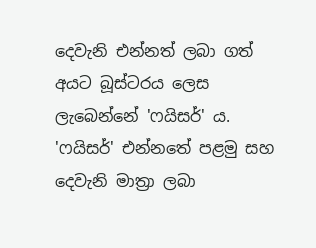දෙවැනි එන්නත් ලබා ගත් අයට බූස්ටරය ලෙස ලැබෙන්නේ 'ෆයිසර්' ය. 'ෆයිසර්' එන්නතේ පළමු සහ දෙවැනි මාත්‍රා ලබා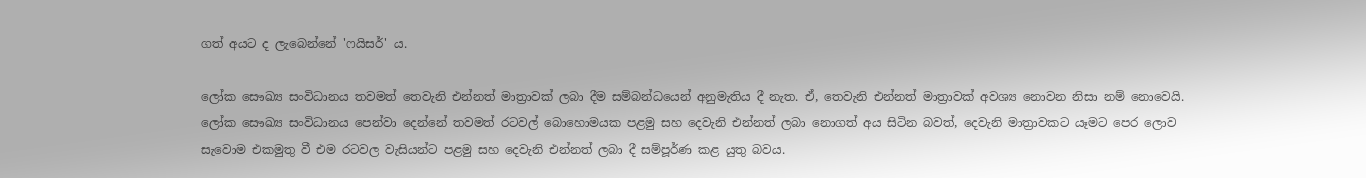ගත් අයට ද ලැබෙන්නේ 'ෆයිසර්' ය.

ලෝක සෞඛ්‍ය සංවිධානය තවමත් තෙවැනි එන්නත් මාත්‍රාවක් ලබා දීම සම්බන්ධයෙන් අනුමැතිය දී නැත. ඒ, තෙවැනි එන්නත් මාත්‍රාවක් අවශ්‍ය නොවන නිසා නම් නොවෙයි. ලෝක සෞඛ්‍ය සංවිධානය පෙන්වා දෙන්නේ තවමත් රටවල් බොහොමයක පළමු සහ දෙවැනි එන්නත් ලබා නොගත් අය සිටින බවත්, දෙවැනි මාත්‍රාවකට යෑමට පෙර ලොව සැවොම එකමුතු වී එම රටවල වැසියන්ට පළමු සහ දෙවැනි එන්නත් ලබා දී සම්පූර්ණ කළ යුතු බවය.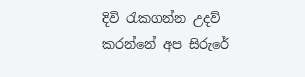දිවි රැකගන්න උදව් කරන්නේ අප සිරුරේ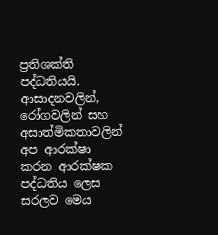ප්‍රතිශක්ති පද්ධතියයි. ආසාදනවලින්, රෝගවලින් සහ අසාත්මිකතාවලින් අප ආරක්ෂා කරන ආරක්ෂක පද්ධතිය ලෙස සරලව මෙය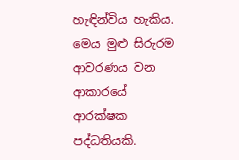හැඳින්විය හැකිය. මෙය මුළු සිරුරම ආවරණය වන ආකාරයේ ආරක්ෂක පද්ධතියකි.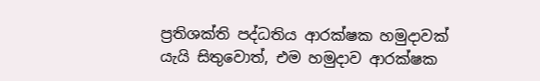ප්‍රතිශක්ති පද්ධතිය ආරක්ෂක හමුදාවක් යැයි සිතුවොත්, එම හමුදාව ආරක්ෂක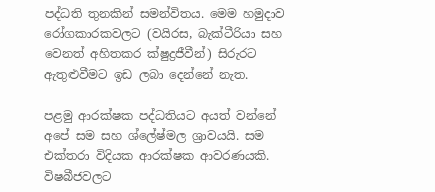පද්ධති තුනකින් සමන්විතය. මෙම හමුදාව රෝගකාරකවලට (වයිරස, බැක්ටීරියා සහ වෙනත් අහිතකර ක්ෂුද්‍රජීවීන්) සිරුරට ඇතුළුවීමට ඉඩ ලබා දෙන්නේ නැත.

පළමු ආරක්ෂක පද්ධතියට අයත් වන්නේ අපේ සම සහ ශ්ලේෂ්මල ශ්‍රාවයයි. සම එක්තරා විදියක ආරක්ෂක ආවරණයකි. විෂබීජවලට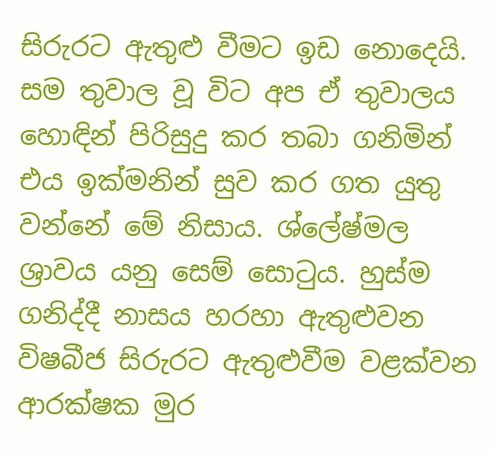සිරුරට ඇතුළු වීමට ඉඩ නොදෙයි. සම තුවාල වූ විට අප ඒ තුවාලය හොඳින් පිරිසුදු කර තබා ගනිමින් එය ඉක්මනින් සුව කර ගත යුතු වන්නේ මේ නිසාය. ශ්ලේෂ්මල ශ්‍රාවය යනු සෙම් සොටුය. හුස්ම ගනිද්දී නාසය හරහා ඇතුළුවන විෂබීජ සිරුරට ඇතුළුවීම වළක්වන ආරක්ෂක මුර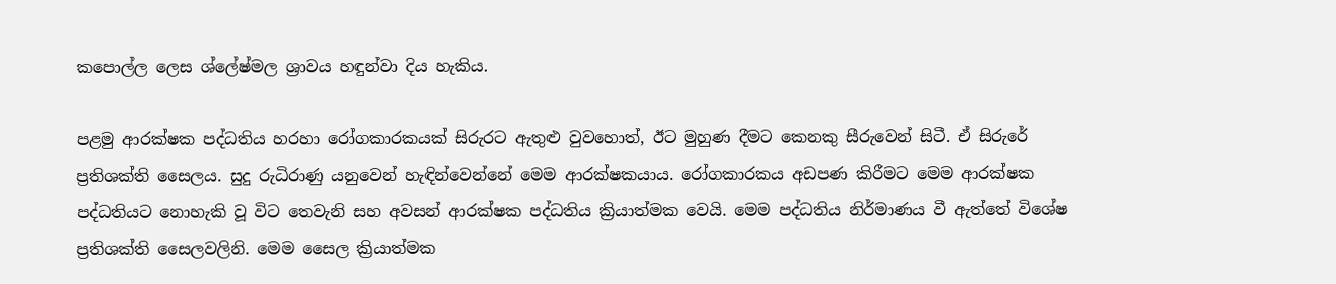කපොල්ල ලෙස ශ්ලේෂ්මල ශ්‍රාවය හඳුන්වා දිය හැකිය.

පළමු ආරක්ෂක පද්ධතිය හරහා රෝගකාරකයක් සිරුරට ඇතුළු වුවහොත්, ඊට මුහුණ දීමට කෙනකු සීරුවෙන් සිටී. ඒ සිරුරේ ප්‍රතිශක්ති සෛලය. සුදු රුධිරාණු යනුවෙන් හැඳින්වෙන්නේ මෙම ආරක්ෂකයාය. රෝගකාරකය අඩපණ කිරීමට මෙම ආරක්ෂක පද්ධතියට නොහැකි වූ විට තෙවැනි සහ අවසන් ආරක්ෂක පද්ධතිය ක්‍රියාත්මක වෙයි. මෙම පද්ධතිය නිර්මාණය වී ඇත්තේ විශේෂ ප්‍රතිශක්ති සෛලවලිනි. මෙම සෛල ක්‍රියාත්මක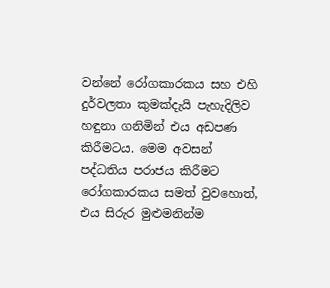වන්නේ රෝගකාරකය සහ එහි දුර්වලතා කුමක්දැයි පැහැදිලිව හඳුනා ගනිමින් එය අඩපණ කිරීමටය. මෙම අවසන් පද්ධතිය පරාජය කිරීමට රෝගකාරකය සමත් වුවහොත්, එය සිරුර මුළුමනින්ම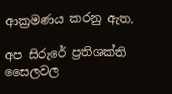ආක්‍රමණය කරනු ඇත.

අප සිරුරේ ප්‍රතිශක්ති සෛලවල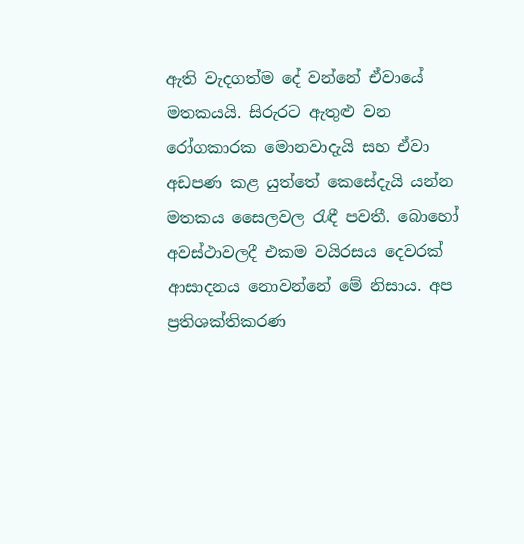ඇති වැදගත්ම දේ වන්නේ ඒවායේ මතකයයි. සිරුරට ඇතුළු වන රෝගකාරක මොනවාදැයි සහ ඒවා අඩපණ කළ යුත්තේ කෙසේදැයි යන්න මතකය සෛලවල රැඳී පවතී. බොහෝ අවස්ථාවලදී එකම වයිරසය දෙවරක් ආසාදනය නොවන්නේ මේ නිසාය. අප ප්‍රතිශක්තිකරණ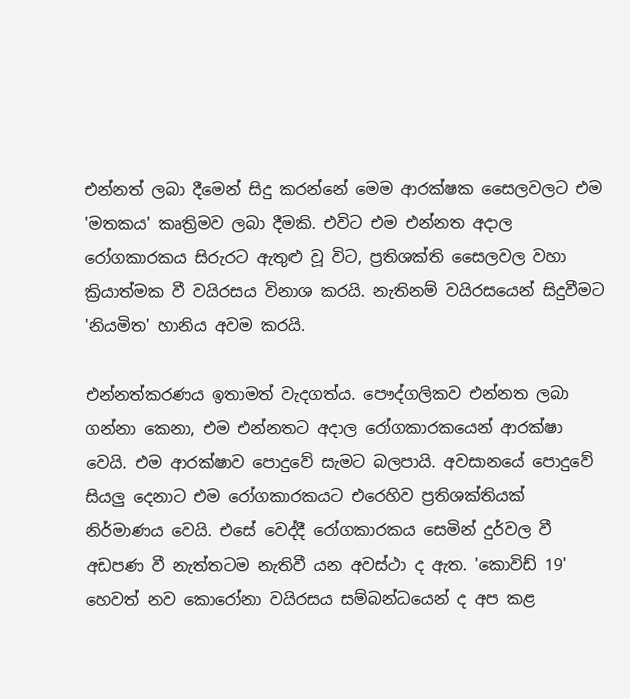එන්නත් ලබා දීමෙන් සිදු කරන්නේ මෙම ආරක්ෂක සෛලවලට එම 'මතකය' කෘත්‍රිමව ලබා දීමකි. එවිට එම එන්නත අදාල රෝගකාරකය සිරුරට ඇතුළු වූ විට, ප්‍රතිශක්ති සෛලවල වහා ක්‍රියාත්මක වී වයිරසය විනාශ කරයි. නැතිනම් වයිරසයෙන් සිදුවීමට 'නියමිත' හානිය අවම කරයි.

එන්නත්කරණය ඉතාමත් වැදගත්ය. පෞද්ගලිකව එන්නත ලබා ගන්නා කෙනා, එම එන්නතට අදාල රෝගකාරකයෙන් ආරක්ෂා වෙයි. එම ආරක්ෂාව පොදුවේ සැමට බලපායි. අවසානයේ පොදුවේ සියලු දෙනාට එම රෝගකාරකයට එරෙහිව ප්‍රතිශක්තියක් නිර්මාණය වෙයි. එසේ වෙද්දී රෝගකාරකය සෙමින් දුර්වල වී අඩපණ වී නැත්තටම නැතිවී යන අවස්ථා ද ඇත. 'කොවිඩ් 19' හෙවත් නව කොරෝනා වයිරසය සම්බන්ධයෙන් ද අප කළ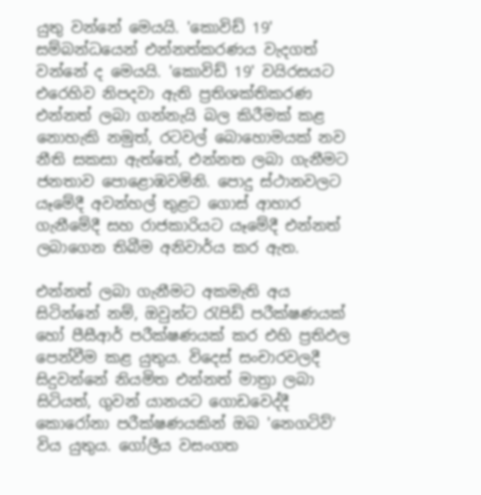යුතු වන්නේ මෙයයි. 'කොවිඩ් 19' සම්බන්ධයෙන් එන්නත්කරණය වැදගත් වන්නේ ද මෙයයි. 'කොවිඩ් 19' වයිරසයට එරෙහිව නිපදවා ඇති ප්‍රතිශක්තිකරණ එන්නත් ලබා ගන්නැයි බල කිරීමක් කළ නොහැකි නමුත්, රටවල් බොහොමයක් නව නීති සකසා ඇත්තේ, එන්නත ලබා ගැනීමට ජනතාව පොළොඹවමිනි. පොදු ස්ථානවලට යෑමේදී අවන්හල් තුළට ගොස් ආහාර ගැනීමේදී සහ රාජකාරියට යෑමේදී එන්නත් ලබාගෙන තිබීම අනිවාර්ය කර ඇත.

එන්නත් ලබා ගැනීමට අකමැති අය සිටින්නේ නම්, ඔවුන්ට රැපිඩ් පරීක්ෂණයක් හෝ පීසීආර් පරීක්ෂණයක් කර එහි ප්‍රතිඵල පෙන්වීම කළ යුතුය. විදෙස් සංචාරවලදී සිදුවන්නේ නියමිත එන්නත් මාත්‍රා ලබා සිටියත්, ගුවන් යානයට ගොඩවෙද්දී කොරෝනා පරීක්ෂණයකින් ඔබ 'නෙගටිව්' විය යුතුය. ගෝලීය වසංගත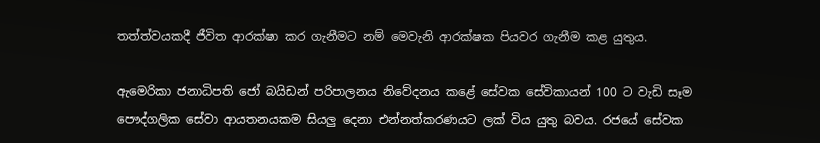තත්ත්වයකදී ජීවිත ආරක්ෂා කර ගැනීමට නම් මෙවැනි ආරක්ෂක පියවර ගැනීම කළ යුතුය.

ඇමෙරිකා ජනාධිපති ජෝ බයිඩන් පරිපාලනය නිවේදනය කළේ සේවක සේවිකායන් 100 ට වැඩි සෑම පෞද්ගලික සේවා ආයතනයකම සියලු දෙනා එන්නත්කරණයට ලක් විය යුතු බවය. රජයේ සේවක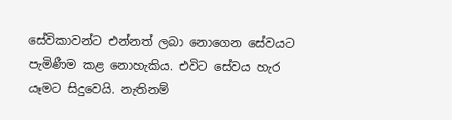සේවිකාවන්ට එන්නත් ලබා නොගෙන සේවයට පැමිණීම කළ නොහැකිය. එවිට සේවය හැර යෑමට සිදුවෙයි. නැතිනම්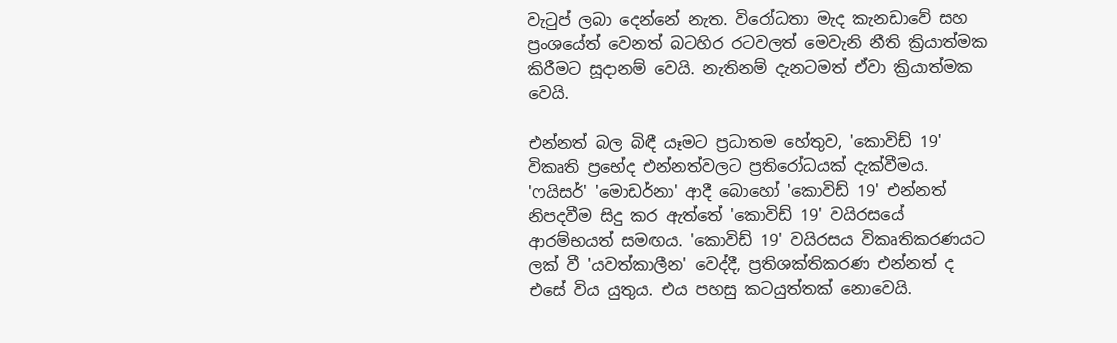වැටුප් ලබා දෙන්නේ නැත. විරෝධතා මැද කැනඩාවේ සහ ප්‍රංශයේත් වෙනත් බටහිර රටවලත් මෙවැනි නීති ක්‍රියාත්මක කිරීමට සූදානම් වෙයි. නැතිනම් දැනටමත් ඒවා ක්‍රියාත්මක වෙයි.

එන්නත් බල බිඳී යෑමට ප්‍රධාතම හේතුව, 'කොවිඩ් 19' විකෘති ප්‍රභේද එන්නත්වලට ප්‍රතිරෝධයක් දැක්වීමය. 'ෆයිසර්' 'මොඩර්නා' ආදී බොහෝ 'කොවිඩ් 19' එන්නත් නිපදවීම සිදු කර ඇත්තේ 'කොවිඩ් 19' වයිරසයේ ආරම්භයත් සමඟය. 'කොවිඩ් 19' වයිරසය විකෘතිකරණයට ලක් වී 'යවත්කාලීන' වෙද්දී, ප්‍රතිශක්තිකරණ එන්නත් ද එසේ විය යුතුය. එය පහසු කටයුත්තක් නොවෙයි.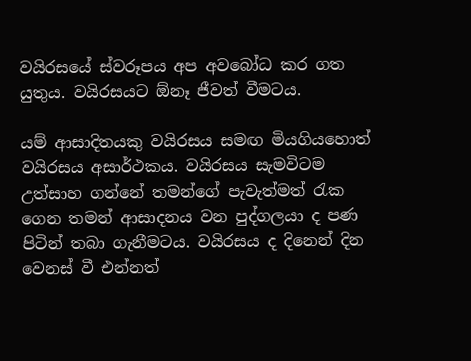වයිරසයේ ස්වරූපය අප අවබෝධ කර ගත යුතුය. වයිරසයට ඕනෑ ජීවත් වීමටය.

යම් ආසාදිතයකු වයිරසය සමඟ මියගියහොත් වයිරසය අසාර්ථකය. වයිරසය සැමවිටම උත්සාහ ගන්නේ තමන්ගේ පැවැත්මත් රැක ගෙන තමන් ආසාදනය වන පුද්ගලයා ද පණ පිටින් තබා ගැනීමටය. වයිරසය ද දිනෙන් දින වෙනස් වී එන්නත්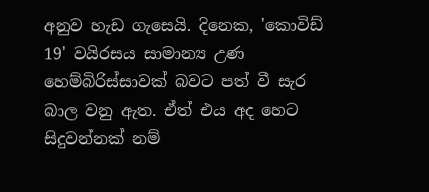අනුව හැඩ ගැසෙයි. දිනෙක, 'කොවිඩ් 19' වයිරසය සාමාන්‍ය උණ හෙම්බිරිස්සාවක් බවට පත් වී සැර බාල වනු ඇත. ඒත් එය අද හෙට සිදුවන්නක් නම්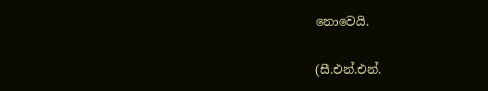නොවෙයි.

(සී.එන්.එන්.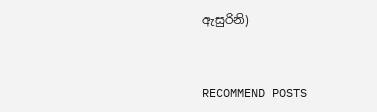ඇසුරිනි)


RECOMMEND POSTS